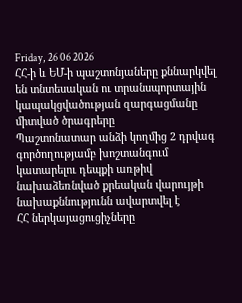Friday, 26 06 2026
ՀՀ-ի և ԵՄ-ի պաշտոնյաները քննարկվել են տնտեսական ու տրանսպորտային կապակցվածության զարգացմանը միտված ծրագրերը
Պաշտոնատար անձի կողմից 2 դրվագ գործողությամբ խոշտանգում կատարելու դեպքի առթիվ նախաձեռնված քրեական վարույթի նախաքննությունն ավարտվել է
ՀՀ ներկայացուցիչները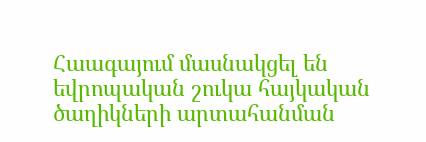Հաագայում մասնակցել են եվրոպական շուկա հայկական ծաղիկների արտահանման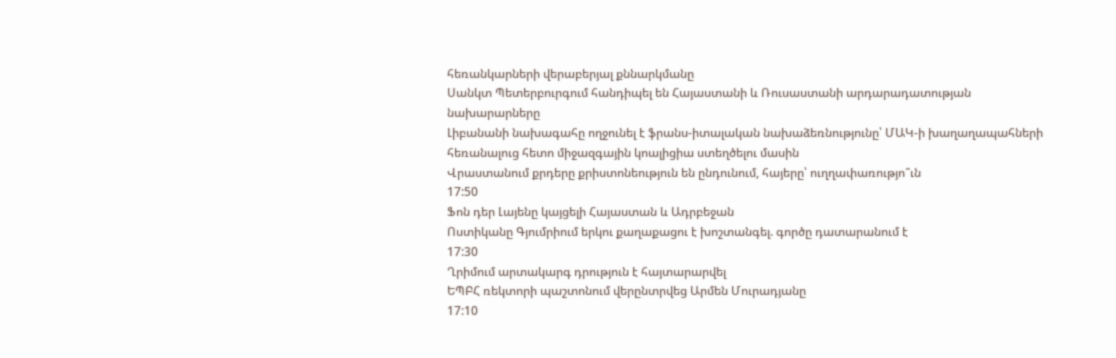հեռանկարների վերաբերյալ քննարկմանը
Սանկտ Պետերբուրգում հանդիպել են Հայաստանի և Ռուսաստանի արդարադատության նախարարները
Լիբանանի նախագահը ողջունել է ֆրանս-իտալական նախաձեռնությունը՝ ՄԱԿ-ի խաղաղապահների հեռանալուց հետո միջազգային կոալիցիա ստեղծելու մասին
Վրաստանում քրդերը քրիստոնեություն են ընդունում, հայերը՝ ուղղափառությո՞ւն
17:50
Ֆոն դեր Լայենը կայցելի Հայաստան և Ադրբեջան
Ոստիկանը Գյումրիում երկու քաղաքացու է խոշտանգել. գործը դատարանում է
17:30
Ղրիմում արտակարգ դրություն է հայտարարվել
ԵՊԲՀ ռեկտորի պաշտոնում վերընտրվեց Արմեն Մուրադյանը
17:10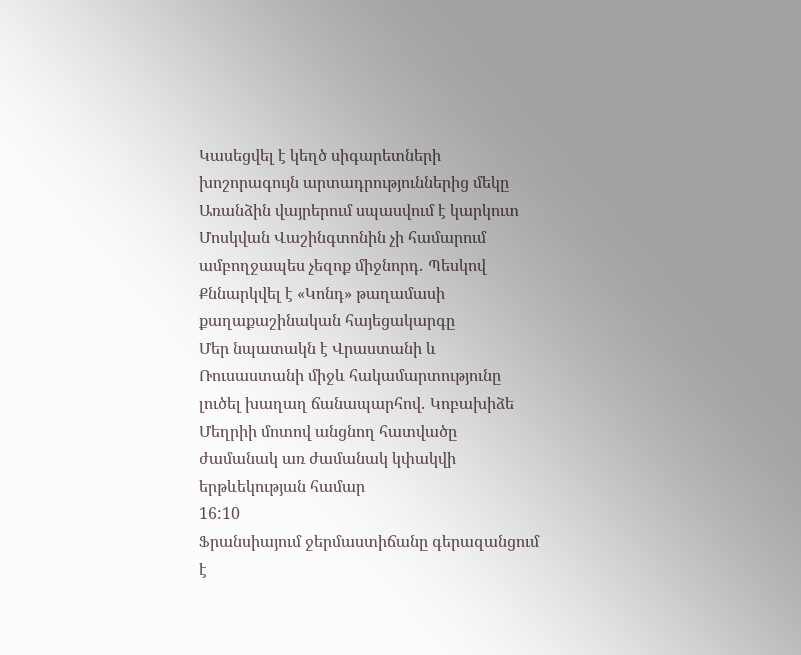Կասեցվել է կեղծ սիգարետների խոշորագույն արտադրություններից մեկը
Առանձին վայրերում սպասվում է կարկուտ
Մոսկվան Վաշինգտոնին չի համարում ամբողջապես չեզոք միջնորդ․ Պեսկով
Քննարկվել է «Կոնդ» թաղամասի քաղաքաշինական հայեցակարգը
Մեր նպատակն է Վրաստանի և Ռուսաստանի միջև հակամարտությունը լուծել խաղաղ ճանապարհով․ Կոբախիձե
Մեղրիի մոտով անցնող հատվածը ժամանակ առ ժամանակ կփակվի երթևեկության համար
16:10
Ֆրանսիայում ջերմաստիճանը գերազանցում է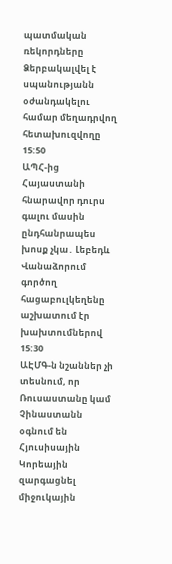պատմական ռեկորդները
Ձերբակալվել է սպանությանն օժանդակելու համար մեղադրվող հետախուզվողը
15:50
ԱՊՀ-ից Հայաստանի հնարավոր դուրս գալու մասին ընդհանրապես խոսք չկա․ Լեբեդև
Վանաձորում գործող հացաբուլկեղենը աշխատում էր խախտումներով
15:30
ԱԷՄԳ-ն նշաններ չի տեսնում, որ Ռուսաստանը կամ Չինաստանն օգնում են Հյուսիսային Կորեային զարգացնել միջուկային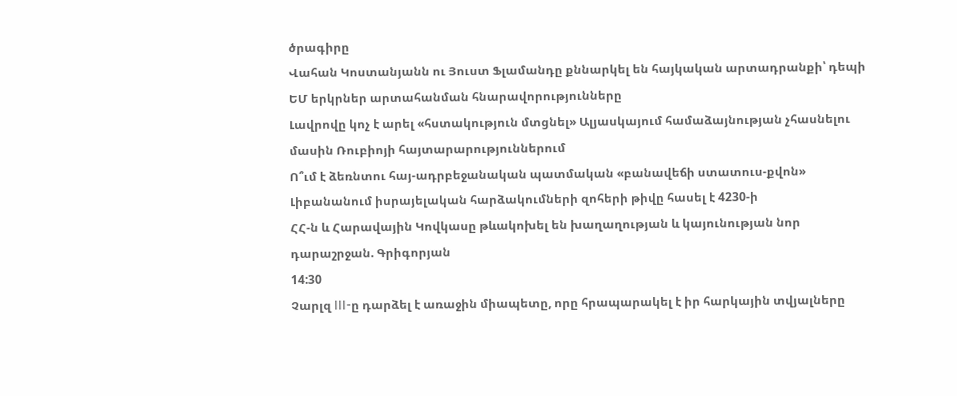ծրագիրը
Վահան Կոստանյանն ու Յուստ Ֆլամանդը քննարկել են հայկական արտադրանքի՝ դեպի ԵՄ երկրներ արտահանման հնարավորությունները
Լավրովը կոչ է արել «հստակություն մտցնել» Ալյասկայում համաձայնության չհասնելու մասին Ռուբիոյի հայտարարություններում
Ո՞ւմ է ձեռնտու հայ-ադրբեջանական պատմական «բանավեճի ստատուս-քվոն»
Լիբանանում իսրայելական հարձակումների զոհերի թիվը հասել է 4230-ի
ՀՀ-ն և Հարավային Կովկասը թևակոխել են խաղաղության և կայունության նոր դարաշրջան. Գրիգորյան
14:30
Չարլզ III-ը դարձել է առաջին միապետը, որը հրապարակել է իր հարկային տվյալները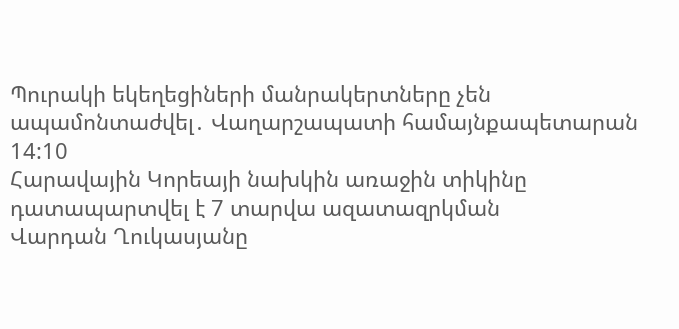Պուրակի եկեղեցիների մանրակերտները չեն ապամոնտաժվել․ Վաղարշապատի համայնքապետարան
14:10
Հարավային Կորեայի նախկին առաջին տիկինը դատապարտվել է 7 տարվա ազատազրկման
Վարդան Ղուկասյանը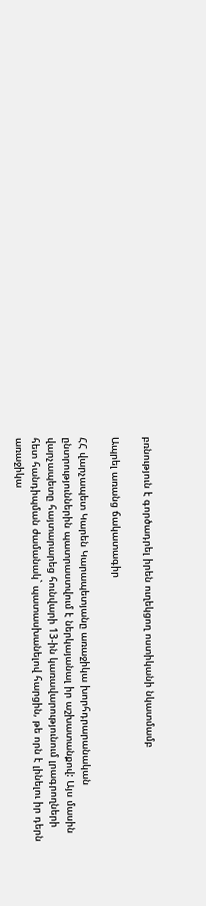բռնություն է գործադրել իրեն ուղեկցող ոստիկանի նկատմամբ

Ապրել առանց ճակատագիր

ՀՀ վարչապետ Կարեն Կարապետյանը առաջիկա խորհդրարանական ընտրություններին պատրաստվում է ներկայանալ իր աշխատանքով: Այս մասին վարչապետը հայտարարեց հունվարի 13-ին կառավարությունում լրագրողների հետ հանդիպման ժամանակ` պատասխանելով հարցին, թե որն է լինելու իր դերն առաջիկա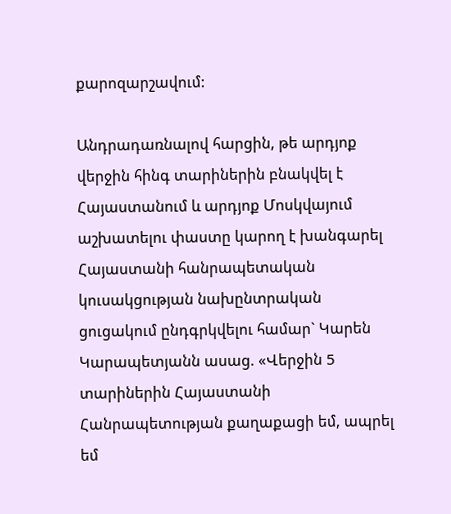քարոզարշավում:

Անդրադառնալով հարցին, թե արդյոք վերջին հինգ տարիներին բնակվել է Հայաստանում և արդյոք Մոսկվայում աշխատելու փաստը կարող է խանգարել Հայաստանի հանրապետական կուսակցության նախընտրական ցուցակում ընդգրկվելու համար` Կարեն Կարապետյանն ասաց. «Վերջին 5 տարիներին Հայաստանի Հանրապետության քաղաքացի եմ, ապրել եմ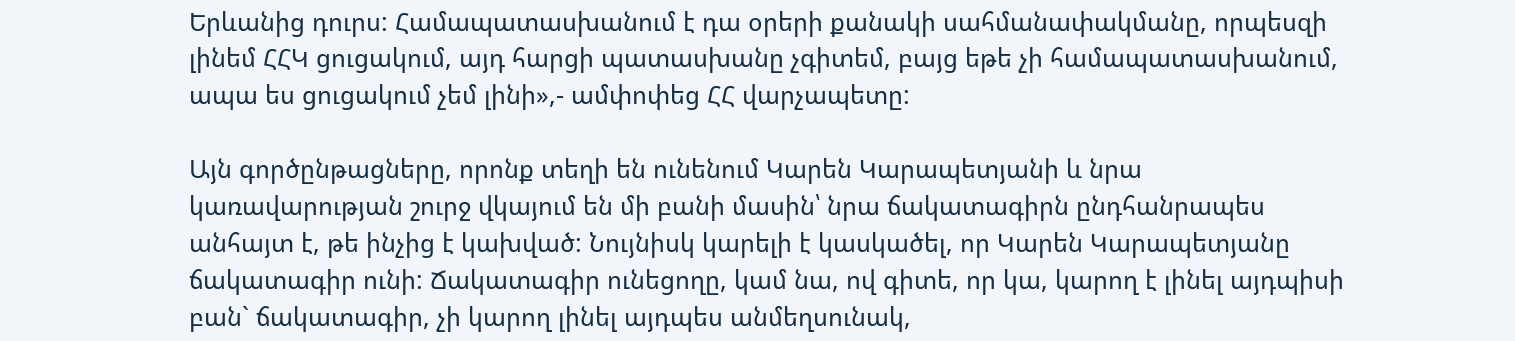Երևանից դուրս: Համապատասխանում է դա օրերի քանակի սահմանափակմանը, որպեսզի լինեմ ՀՀԿ ցուցակում, այդ հարցի պատասխանը չգիտեմ, բայց եթե չի համապատասխանում, ապա ես ցուցակում չեմ լինի»,- ամփոփեց ՀՀ վարչապետը:

Այն գործընթացները, որոնք տեղի են ունենում Կարեն Կարապետյանի և նրա կառավարության շուրջ վկայում են մի բանի մասին՝ նրա ճակատագիրն ընդհանրապես անհայտ է, թե ինչից է կախված: Նույնիսկ կարելի է կասկածել, որ Կարեն Կարապետյանը ճակատագիր ունի: Ճակատագիր ունեցողը, կամ նա, ով գիտե, որ կա, կարող է լինել այդպիսի բան` ճակատագիր, չի կարող լինել այդպես անմեղսունակ,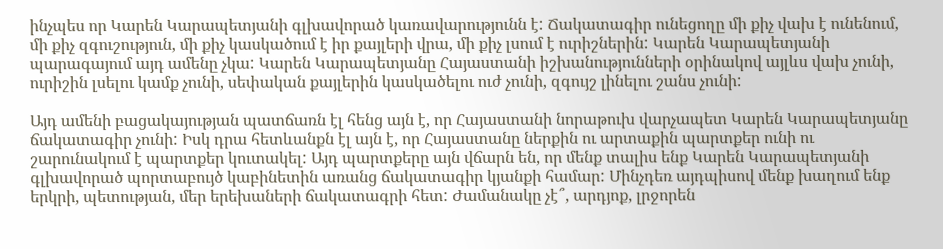ինչպես որ Կարեն Կարապետյանի գլխավորած կառավարությունն է: Ճակատագիր ունեցողը մի քիչ վախ է ունենում, մի քիչ զգուշություն, մի քիչ կասկածում է իր քայլերի վրա, մի քիչ լսում է ուրիշներին: Կարեն Կարապետյանի պարագայում այդ ամենը չկա: Կարեն Կարապետյանը Հայաստանի իշխանությունների օրինակով այլևս վախ չունի, ուրիշին լսելու կամք չունի, սեփական քայլերին կասկածելու ուժ չունի, զգույշ լինելու շանս չունի:

Այդ ամենի բացակայության պատճառն էլ հենց այն է, որ Հայաստանի նորաթուխ վարչապետ Կարեն Կարապետյանը ճակատագիր չունի: Իսկ դրա հետևանքն էլ այն է, որ Հայաստանը ներքին ու արտաքին պարտքեր ունի ու շարունակում է պարտքեր կուտակել: Այդ պարտքերը այն վճարն են, որ մենք տալիս ենք Կարեն Կարապետյանի գլխավորած պորտաբույծ կաբինետին առանց ճակատագիր կյանքի համար: Մինչդեռ այդպիսով մենք խաղում ենք երկրի, պետության, մեր երեխաների ճակատագրի հետ: Ժամանակը չէ՞, արդյոք, լրջորեն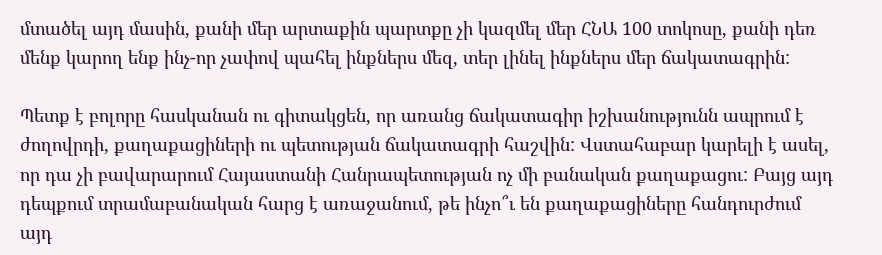մտածել այդ մասին, քանի մեր արտաքին պարտքը չի կազմել մեր ՀՆԱ 100 տոկոսը, քանի դեռ մենք կարող ենք ինչ-որ չափով պահել ինքներս մեզ, տեր լինել ինքներս մեր ճակատագրին:

Պետք է բոլորը հասկանան ու գիտակցեն, որ առանց ճակատագիր իշխանությունն ապրում է ժողովրդի, քաղաքացիների ու պետության ճակատագրի հաշվին: Վստահաբար կարելի է ասել, որ դա չի բավարարում Հայաստանի Հանրապետության ոչ մի բանական քաղաքացու: Բայց այդ դեպքում տրամաբանական հարց է առաջանում, թե ինչո՞ւ են քաղաքացիները հանդուրժում այդ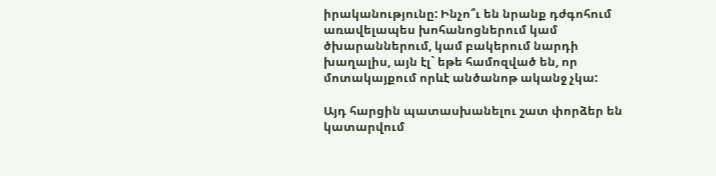իրականությունը: Ինչո՞ւ են նրանք դժգոհում առավելապես խոհանոցներում կամ ծխարաններում, կամ բակերում նարդի խաղալիս, այն էլ` եթե համոզված են, որ մոտակայքում որևէ անծանոթ ականջ չկա:

Այդ հարցին պատասխանելու շատ փորձեր են կատարվում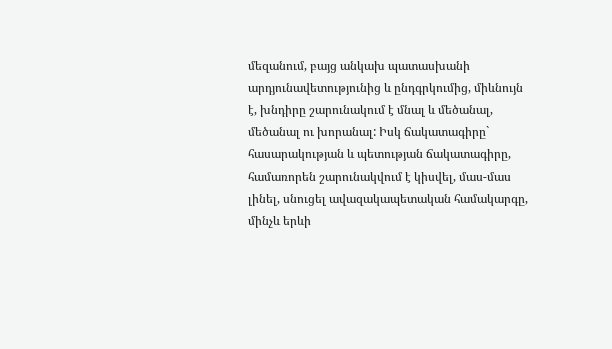մեզանում, բայց անկախ պատասխանի արդյունավետությունից և ընդգրկումից, միևնույն է, խնդիրը շարունակում է մնալ և մեծանալ, մեծանալ ու խորանալ: Իսկ ճակատագիրը` հասարակության և պետության ճակատագիրը, համառորեն շարունակվում է կիսվել, մաս-մաս լինել, սնուցել ավազակապետական համակարգը, մինչև երևի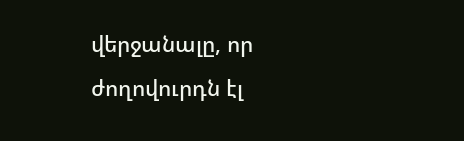վերջանալը, որ ժողովուրդն էլ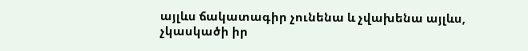այլևս ճակատագիր չունենա և չվախենա այլևս, չկասկածի իր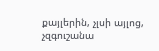քայլերին, չլսի այլոց, չզգուշանա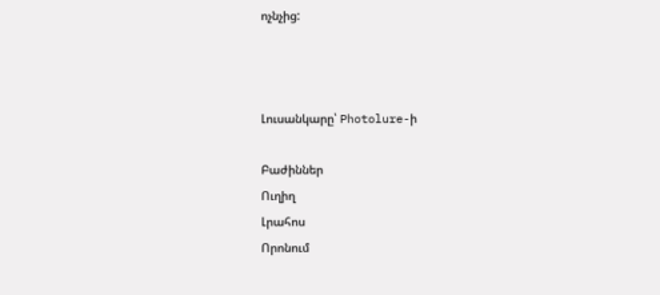ոչնչից:



Լուսանկարը՝ Photolure-ի

Բաժիններ
Ուղիղ
Լրահոս
Որոնում